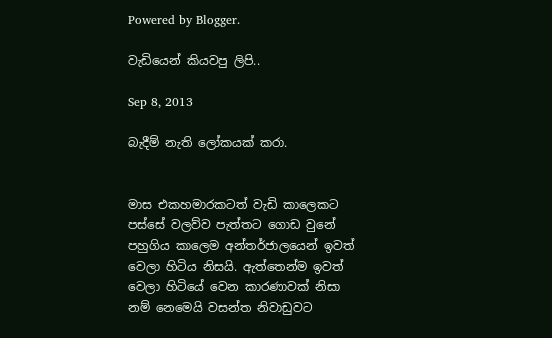Powered by Blogger.

වැඩියෙන් කියවපු ලිපි..

Sep 8, 2013

බැදීම් නැති ලෝකයක් කරා.


මාස එකහමාරකටත් වැඩි කාලෙකට පස්සේ වලව්ව පැත්තට ගොඩ වුනේ පහුගිය කාලෙම අන්තර්ජාලයෙන් ඉවත් වෙලා හිටිය නිසයි. ඇත්තෙන්ම ඉවත් වෙලා හිටියේ වෙන කාරණාවක් නිසා නම් නෙමෙයි වසන්ත නිවාඩුවට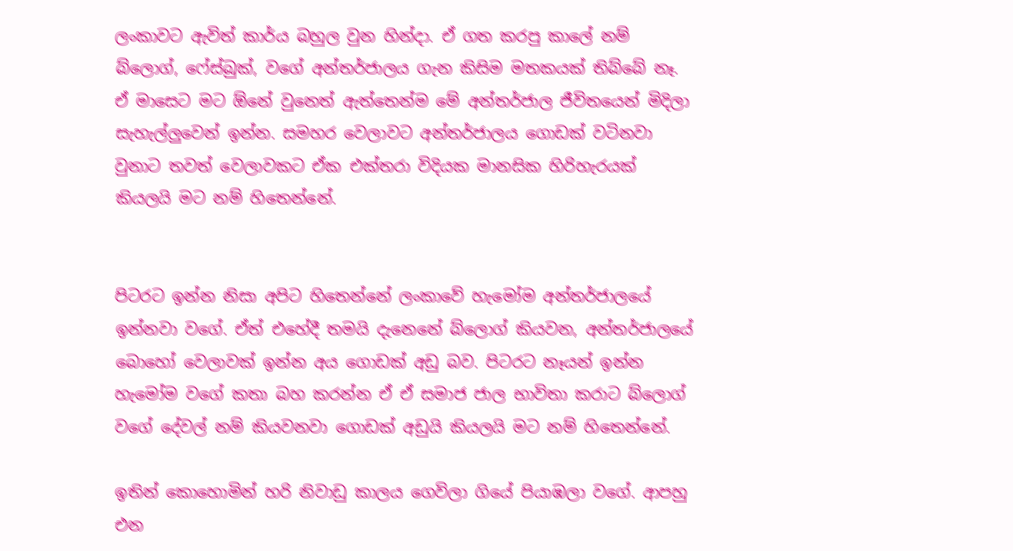ලංකාවට ඇවිත් කා‍ර්ය බහුල වුන හින්දා. ඒ ගත කරපු කාලේ නම් බ්ලොග්, ෆේස්බුක්, වගේ අන්තර්ජාලය ගැන කිසිම මතකයක් තිබ්බේ නෑ. ඒ මාසෙට මට ඕනේ වුනෙත් ඇත්තෙන්ම මේ අන්තර්ජාල ජීවිතයෙන් මිදිලා සැහැල්ලුවෙන් ඉන්න. සමහර වෙලාවට අන්තර්ජාලය ගොඩක් වටිනවා වුනාට තවත් වෙලාවකට ඒක එක්තරා විදියක මානසික හිරිහැරයක් කියලයි මට නම් හිතෙන්නේ.


පිටරට ඉන්න නිසා අපිට හිතෙන්නේ ලංකාවේ හැමෝම අන්තර්ජාලයේ ඉන්නවා වගේ. ඒත් එහේදී තමයි දැනෙනේ බ්ලොග් කියවන, අන්තර්ජාලයේ බොහෝ වෙලාවක් ඉන්න අය ගොඩක් අඩු බව. පිටරට නෑයන් ඉන්න හැමෝම වගේ කතා බහ කරන්න ඒ ඒ සමාජ ජාල භාවිතා කරාට බ්ලොග් වගේ දේවල් නම් කියවනවා ගොඩක් අඩුයි කියලයි මට නම් හිතෙන්නේ.

ඉතින් කොහොමින් හරි නිවාඩු කාලය ගෙවිලා ගියේ පියාඹලා වගේ. ආපහු එන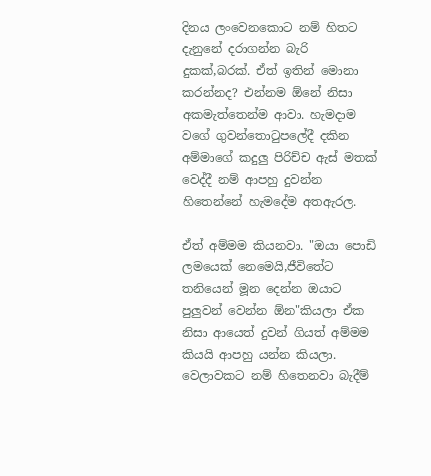දිනය ලංවෙනකොට නම් හිතට දැනුනේ දරාගන්න බැරි දුකක්,බරක්. ඒත් ඉතින් මොනා කරන්නද? එන්නම ඕනේ නිසා අකමැත්තෙන්ම ආවා. හැමදාම වගේ ගුවන්තොටුපලේදී දකින අම්මාගේ කදුලු පිරිච්ච ඇස් මතක් වෙද්දී නම් ආපහු දුවන්න හිතෙන්නේ හැමදේම අතඇරල.

ඒත් අම්මම කියනවා. "ඔයා පොඩි ලමයෙක් නෙමෙයි,ජීවිතේට තනියෙන් මූන දෙන්න ඔයාට පුලුවන් වෙන්න ඕන"කියලා ඒක නිසා ආයෙත් දුවන් ගියත් අම්මම කියයි ආපහු යන්න කියලා. වෙලාවකට නම් හිතෙනවා බැදීම්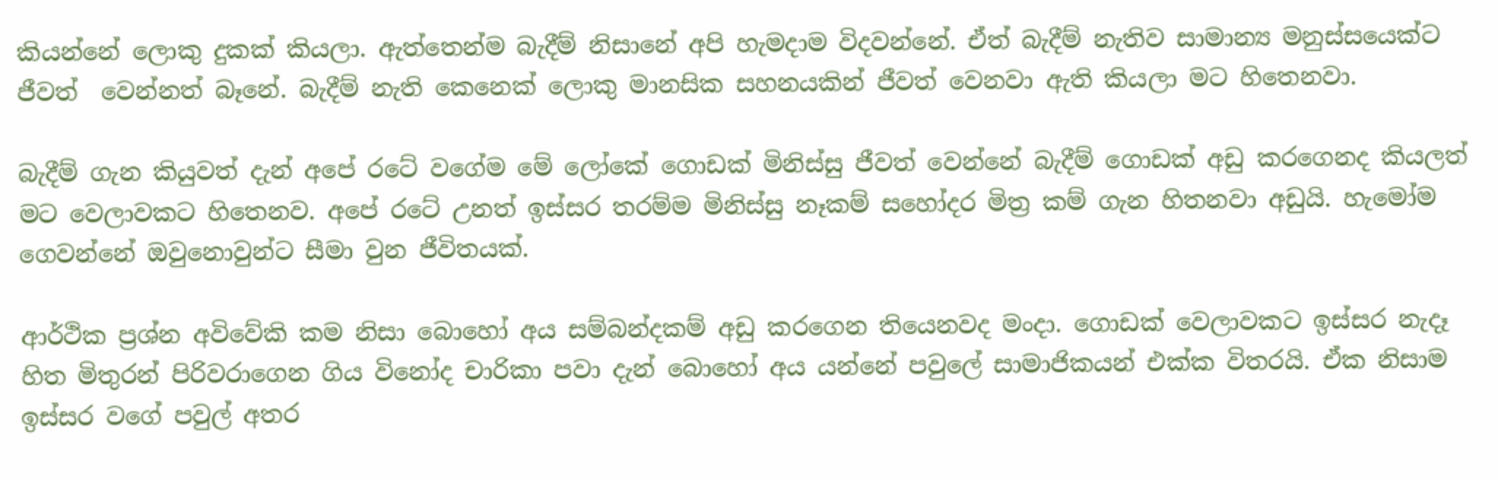කියන්නේ ලොකු දුකක් කියලා. ඇත්තෙන්ම බැදීම් නිසානේ අපි හැමදාම විදවන්නේ. ඒත් බැදීම් නැතිව සාමාන්‍ය මනුස්සයෙක්ට ජීවත්  වෙන්නත් බෑනේ. බැදීම් නැති කෙනෙක් ලොකු මානසික සහනයකින් ජීවත් වෙනවා ඇති කියලා මට හිතෙනවා.

බැදීම් ගැන කියුවත් දැන් අපේ රටේ වගේම මේ ලෝකේ ගොඩක් මිනිස්සු ජීවත් වෙන්නේ බැදීම් ගොඩක් අඩු කරගෙනද කියලත් මට වෙලාවකට හිතෙනව. අපේ රටේ උනත් ඉස්සර තරම්ම මිනිස්සු නෑකම් සහෝදර මිත්‍ර කම් ගැන හිතනවා අඩුයි. හැමෝම ගෙවන්නේ ඔවුනොවුන්ට සීමා වුන ජීවිතයක්.

ආර්ථික ප්‍රශ්න අවිවේකි කම නිසා බොහෝ අය සම්බන්දකම් අඩු කරගෙන තියෙනවද මංදා. ගොඩක් වෙලාවකට ඉස්සර නැදෑ හිත මිතුරන් පිරිවරාගෙන ගිය විනෝද චාරිකා පවා දැන් බොහෝ අය යන්නේ පවුලේ සාමාජිකයන් එක්ක විතරයි. ඒක නිසාම ඉස්සර වගේ පවුල් අතර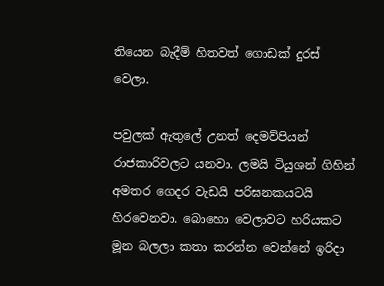තියෙන බැදීම් හිතවත් ගොඩක් දුරස් වෙලා.

පවුලක් ඇතුලේ උනත් දෙමව්පියන් රාජකාරිවලට යනවා. ලමයි ටියුශන් ගිහින් අමතර ගෙදර වැඩයි පරිඝනකයටයි හිරවෙනවා. බොහො වෙලාවට හරියකට මූන බලලා කතා කරන්න වෙන්නේ ඉරිදා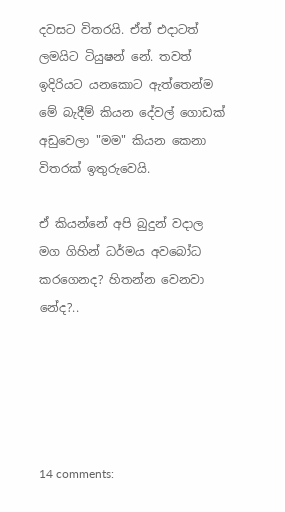දවසට විතරයි. ඒත් එදාටත් ලමයිට ටියුෂන් නේ. තවත් ඉදිරියට යනකොට ඇත්තෙන්ම මේ බැදීම් කියන දේවල් ගොඩක් අඩුවෙලා "මම" කියන කෙනා විතරක් ඉතුරුවෙයි.

ඒ කියන්නේ අපි බුදුන් වදාල මග ගිහින් ධර්මය අවබෝධ කරගෙනද? හිතන්න වෙනවා නේද?..





14 comments: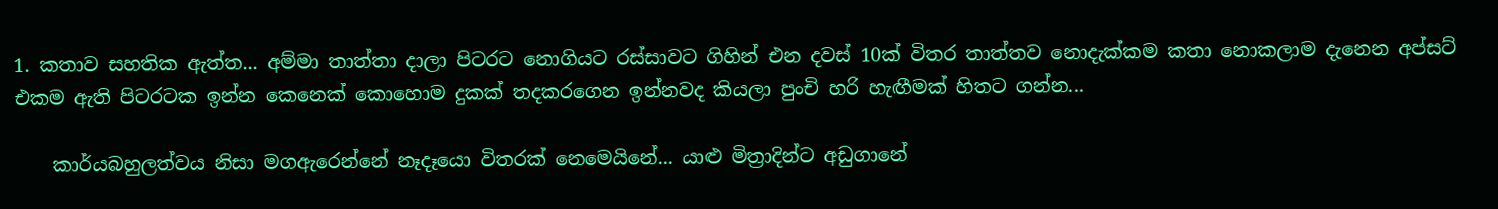1. කතාව සහතික ඇත්ත... අම්මා තාත්තා දාලා පිටරට නොගියට රස්සාවට ගිහින් එන දවස් 10ක් විතර තාත්තව නොදැක්කම කතා නොකලාම දැනෙන අප්සට් එකම ඇති පිටරටක ඉන්න කෙනෙක් කොහොම දුකක් තදකරගෙන ඉන්නවද කියලා පුංචි හරි හැඟීමක් හිතට ගන්න...

    කාර්යබහුලත්වය නිසා මගඇරෙන්නේ නෑදෑයො විතරක් නෙමෙයිනේ... යාළු මිත්‍රාදින්ට අඩුගානේ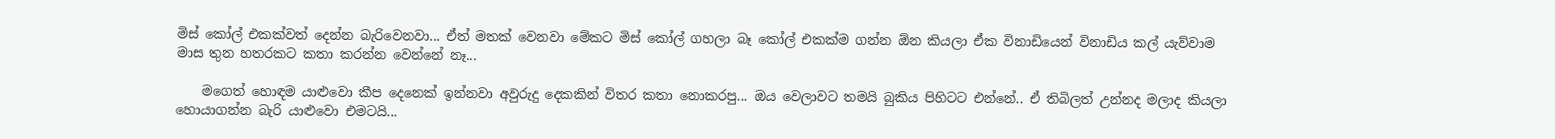මිස් කෝල් එකක්වත් දෙන්න බැරිවෙනවා... ඒත් මතක් වෙනවා මේකට මිස් කෝල් ගහලා බෑ කෝල් එකක්ම ගන්න ඕන කියලා ඒක විනාඩියෙන් විනාඩිය කල් යැව්වාම මාස තුන හතරකට කතා කරන්න වෙන්නේ නෑ...

    මගෙත් හොඳම යාළුවො කීප දෙනෙක් ඉන්නවා අවුරුදු දෙකකින් විතර කතා නොකරපු... ඔය වෙලාවට තමයි බුකිය පිහිටට එන්නේ.. ඒ තිබිලත් උන්නද මලාද කියලා හොයාගන්න බැරි යාළුවො එමටයි...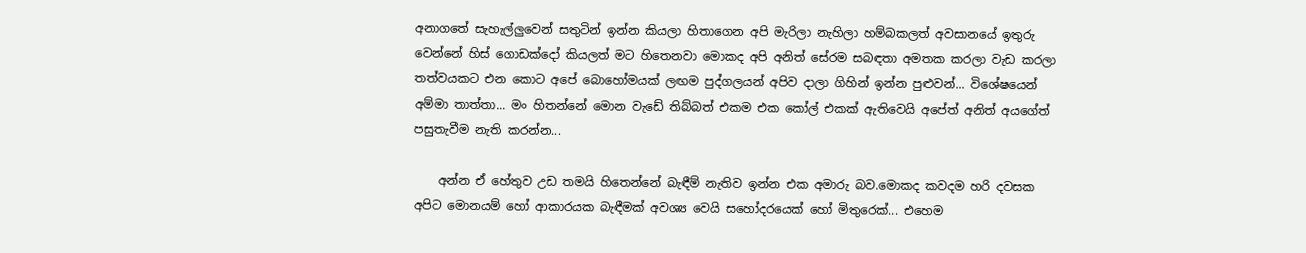අනාගතේ සැහැල්ලුවෙන් සතුටින් ඉන්න කියලා හිතාගෙන අපි මැරිලා නැහිලා හම්බකලත් අවසානයේ ඉතුරු වෙන්නේ හිස් ගොඩක්දෝ කියලත් මට හිතෙනවා මොකද අපි අනිත් සේරම සබඳතා අමතක කරලා වැඩ කරලා තත්වයකට එන කොට අපේ බොහෝමයක් ලඟම පුද්ගලයන් අපිව දාලා ගිහින් ඉන්න පුළුවන්... විශේෂයෙන් අම්මා තාත්තා... මං හිතන්නේ මොන වැඩේ තිබ්බත් එකම එක කෝල් එකක් ඇතිවෙයි අපේත් අනිත් අයගේත් පසුතැවීම නැති කරන්න...

    අන්න ඒ හේතුව උඩ තමයි හිතෙන්නේ බැඳීම් නැතිව ඉන්න එක අමාරු බව.මොකද කවදම හරි දවසක අපිට මොනයම් හෝ ආකාරයක බැඳීමක් අවශ්‍ය වෙයි සහෝදරයෙක් හෝ මිතුරෙක්... එහෙම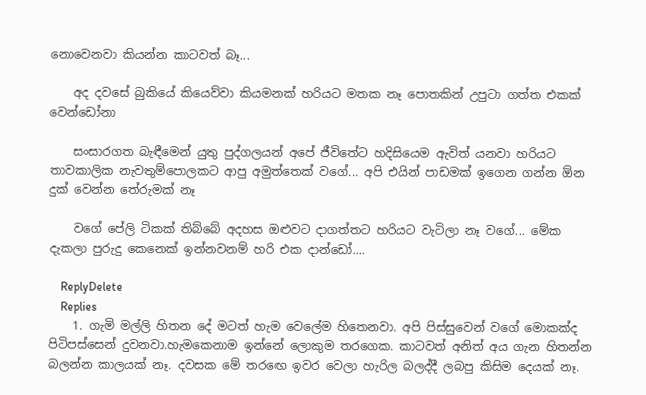නොවෙනවා කියන්න කාටවත් බෑ...

    අද දවසේ බුකියේ කියෙව්වා කියමනක් හරියට මතක නෑ පොතකින් උපුටා ගත්ත එකක් වෙන්ඩෝනා

    සංසාරගත බැඳීමෙන් යුතු පුද්ගලයන් අපේ ජීවිතේට හදිසියෙම ඇවිත් යනවා හරියට තාවකාලික නැවතුම්පොලකට ආපු අමුත්තෙක් වගේ... අපි එයින් පාඩමක් ඉගෙන ගන්න ඕන දුක් වෙන්න තේරුමක් නෑ

    වගේ පේලි ටිකක් තිබ්බේ අදහස ඔළුවට දාගත්තට හරියට වැටිලා නෑ වගේ... මේක දැකලා පුරුදු කෙනෙක් ඉන්නවනම් හරි එක දාන්ඩෝ....

    ReplyDelete
    Replies
    1. ගැමි මල්ලි හිතන දේ මටත් හැම වෙලේම හිතෙනවා. අපි පිස්සුවෙන් වගේ මොකක්ද පිටිපස්සෙන් දුවනවා.හැමකෙනාම ඉන්නේ ලොකුම තරගෙක. කාටවත් අනිත් අය ගැන හිතන්න බලන්න කාලයක් නෑ. දවසක මේ තරඟෙ ඉවර වෙලා හැරිල බලද්දී ලබපු කිසිම දෙයක් නෑ.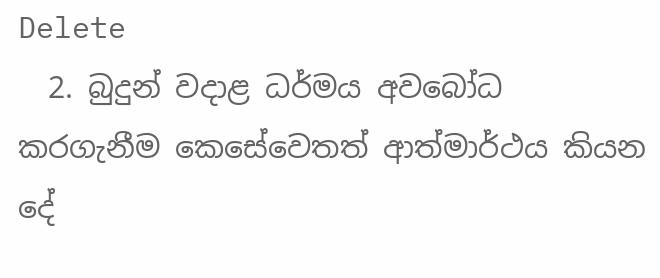Delete
  2. බුදුන් වදාළ ධර්මය අවබෝධ කරගැනීම කෙසේවෙතත් ආත්මාර්ථය කියන දේ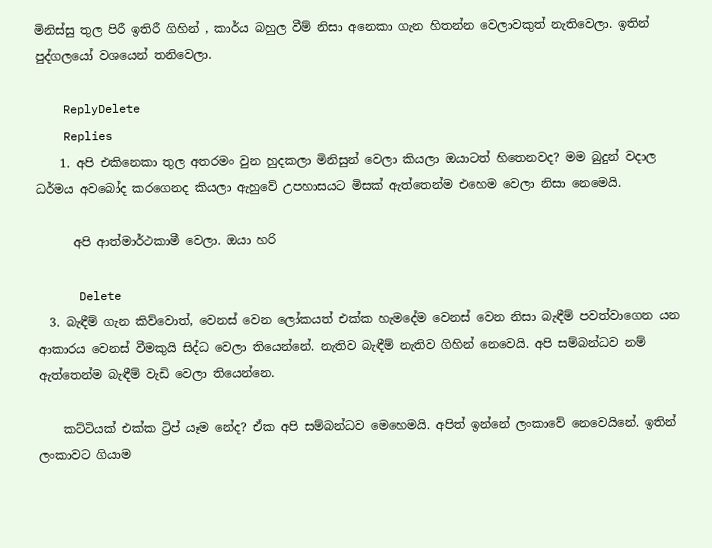මිනිස්සු තුල පිරී ඉතිරී ගිහින් , කාර්ය බහුල වීම් නිසා අනෙකා ගැන හිතන්න වෙලාවකුත් නැතිවෙලා. ඉතින් පුද්ගලයෝ වශයෙන් තනිවෙලා.

    ReplyDelete
    Replies
    1. අපි එකිනෙකා තුල අතරමං වුන හුදකලා මිනිසුන් වෙලා කියලා ඔයාටත් හිතෙනවද? මම බුදුන් වදාල ධර්මය අවබෝද කරගෙනද කියලා ඇහුවේ උපහාසයට මිසක් ඇත්තෙන්ම එහෙම වෙලා නිසා නෙමෙයි.

      අපි ආත්මාර්ථකාමී වෙලා. ඔයා හරි

      Delete
  3. බැඳීම් ගැන කිව්වොත්, වෙනස් වෙන ලෝකයත් එක්ක හැමදේම වෙනස් වෙන නිසා බැඳීම් පවත්වාගෙන යන ආකාරය වෙනස් වීමකුයි සිද්ධ වෙලා තියෙන්නේ. නැතිව බැඳීම් නැතිව ගිහින් නෙවෙයි. අපි සම්බන්ධව නම් ඇත්තෙන්ම බැඳීම් වැඩි වෙලා තියෙන්නෙ.

    කට්ටියක් එක්ක ට්‍රිප් යෑම නේද? ඒක අපි සම්බන්ධව මෙහෙමයි. අපිත් ඉන්නේ ලංකාවේ නෙවෙයිනේ. ඉතින් ලංකාවට ගියාම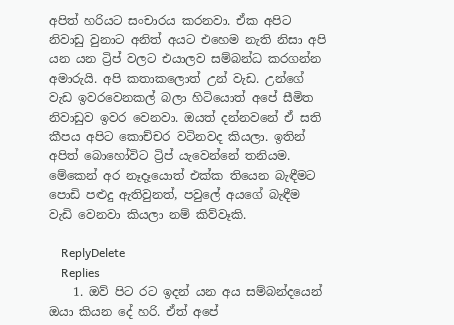අපිත් හරියට සංචාරය කරනවා. ඒක අපිට නිවාඩු වුනාට අනිත් අයට එහෙම නැති නිසා අපි යන යන ට්‍රිප් වලට එයාලව සම්බන්ධ කරගන්න අමාරුයි. අපි කතාකලොත් උන් වැඩ. උන්ගේ වැඩ ඉවරවෙනකල් බලා හිටියොත් අපේ සීමිත නිවාඩුව ඉවර වෙනවා. ඔයත් දන්නවනේ ඒ සති කීපය අපිට කොච්චර වටිනවද කියලා. ඉතින් අපිත් බොහෝවිට ට්‍රිප් යැවෙන්නේ තනියම. මේකෙන් අර නෑදෑයොත් එක්ක තියෙන බැඳීමට පොඩි පළුදු ඇතිවුනත්, පවුලේ අයගේ බැඳීම වැඩි වෙනවා කියලා නම් කිව්වෑකි.

    ReplyDelete
    Replies
    1. ඔව් පිට රට ඉදන් යන අය සම්බන්දයෙන් ඔයා කියන දේ හරි. ඒත් අපේ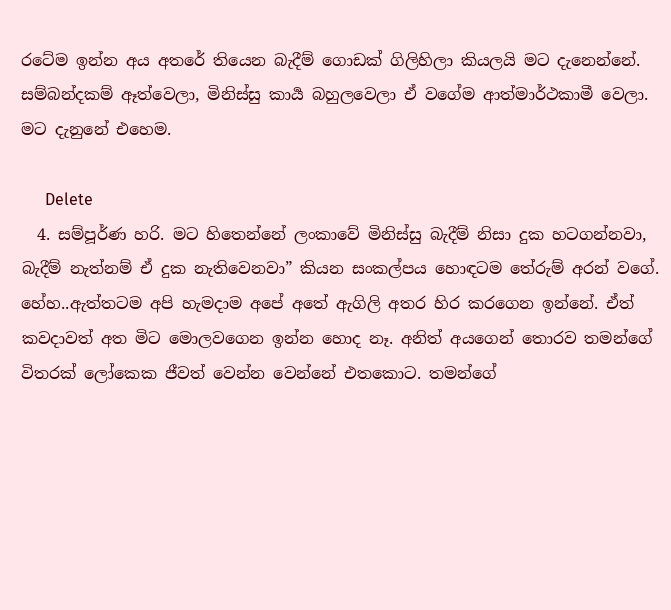රටේම ඉන්න අය අතරේ තියෙන බැදීම් ගොඩක් ගිලිහිලා කියලයි මට දැනෙන්නේ. සම්බන්දකම් ඈත්වෙලා, මිනිස්සු කාර්‍ය බහුලවෙලා ඒ වගේම ආත්මාර්ථකාමී වෙලා. මට දැනුනේ එහෙම.

      Delete
  4. සම්පූර්ණ හරි. මට හිතෙන්නේ ලංකාවේ මිනිස්සු බැදීම් නිසා දුක හටගන්නවා, බැදීම් නැත්නම් ඒ දුක නැතිවෙනවා” කියන සංකල්පය හොඳටම තේරුම් අරන් වගේ. හේහ..ඇත්තටම අපි හැමදාම අපේ අතේ ඇගිලි අතර හිර කරගෙන ඉන්නේ. ඒත් කවදාවත් අත මිට මොලවගෙන ඉන්න හොද නෑ. අනිත් අයගෙන් තොරව තමන්ගේ විතරක් ලෝකෙක ජීවත් වෙන්න වෙන්නේ එතකොට. තමන්ගේ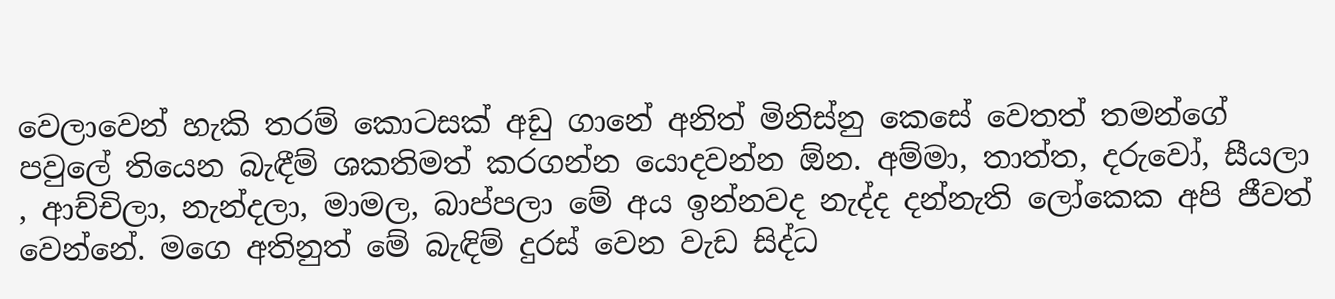වෙලාවෙන් හැකි තරම් කොටසක් අඩු ගානේ අනිත් මිනිස්නු කෙසේ වෙතත් තමන්ගේ පවුලේ තියෙන බැඳීම් ශකතිමත් කරගන්න යොදවන්න ඕන. අම්මා, තාත්ත, දරුවෝ, සීයලා , ආච්චිලා, නැන්දලා, මාමල, බාප්පලා මේ අය ඉන්නවද නැද්ද දන්නැති ලෝකෙක අපි ජීවත් වෙන්නේ. මගෙ අතිනුත් මේ බැඳිම් දුරස් වෙන වැඩ සිද්ධ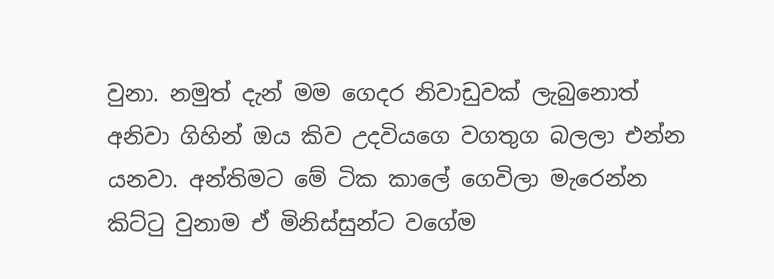වුනා. නමුත් දැන් මම ගෙදර නිවාඩුවක් ලැබුනොත් අනිවා ගිහින් ඔය කිව උදවියගෙ වගතුග බලලා එන්න යනවා. අන්තිමට මේ ටික කාලේ ගෙවිලා මැරෙන්න කිට්ටු වුනාම ඒ මිනිස්සුන්ට වගේම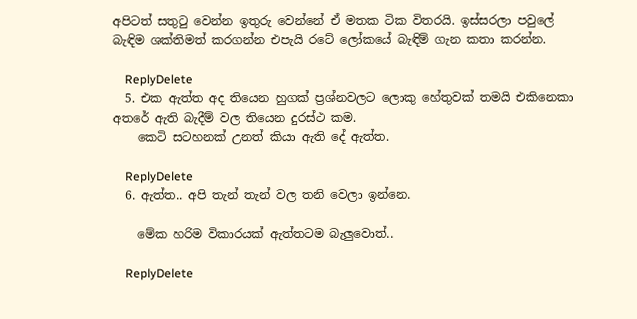අපිටත් සතුටු වෙන්න ඉතුරු වෙන්නේ ඒ මතක ටික විතරයි. ඉස්සරලා පවුලේ බැඳිම ශක්තිමත් කරගන්න එපැයි රටේ ලෝකයේ බැඳිම් ගැන කතා කරන්න.

    ReplyDelete
  5. එක ඇත්ත අද තියෙන හුගක් ප්‍රශ්නවලට ලොකු හේතුවක් තමයි එකිනෙකා අතරේ ඇති බැදීම් වල තියෙන දුරස්ථ කම.
    කෙටි සටහනක් උනත් කියා ඇති දේ ඇත්ත.

    ReplyDelete
  6. ඇත්ත.. අපි තැන් තැන් වල තනි වෙලා ඉන්නෙ.

    මේක හරිම විකාරයක් ඇත්තටම බැලුවොත්..

    ReplyDelete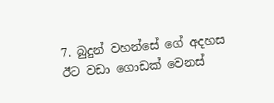7. බුදුන් වහන්සේ ගේ අදහස ඊට වඩා ගොඩක් වෙනස්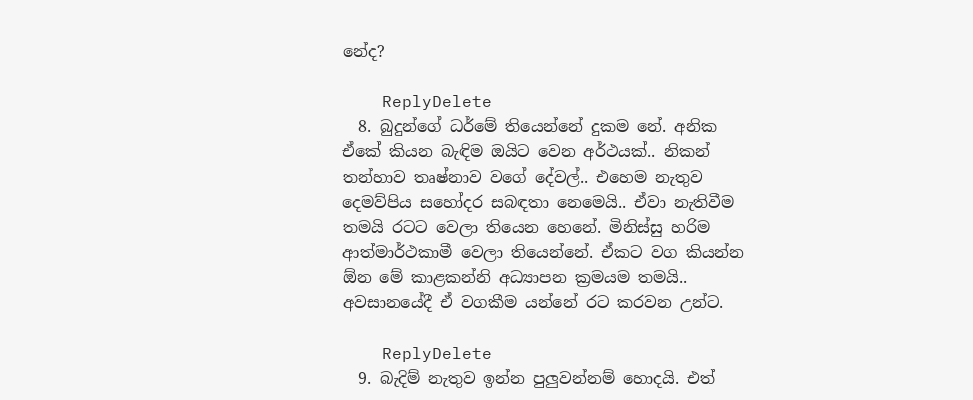නේද?

    ReplyDelete
  8. බුදුන්ගේ ධර්මේ තියෙන්නේ දුකම නේ. අනික ඒකේ කියන බැඳිම ඔයිට වෙන අර්ථයක්.. නිකන් තන්හාව තෘෂ්නාව වගේ දේවල්.. එහෙම නැතුව දෙමව්පිය සහෝදර සබඳතා නෙමෙයි.. ඒවා නැතිවීම තමයි රටට වෙලා තියෙන හෙනේ. මිනිස්සු හරිම ආත්මාර්ථකාමී වෙලා තියෙන්නේ. ඒකට වග කියන්න ඕන මේ කාළකන්නි අධ්‍යාපන ක්‍රමයම තමයි.. අවසානයේදී ඒ වගකීම යන්නේ රට කරවන උන්ට.

    ReplyDelete
  9. බැදිම් නැතුව ඉන්න පුලුවන්නම් හොදයි. එත්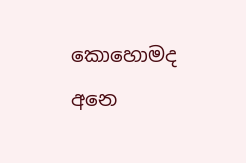කොහොමද අනෙ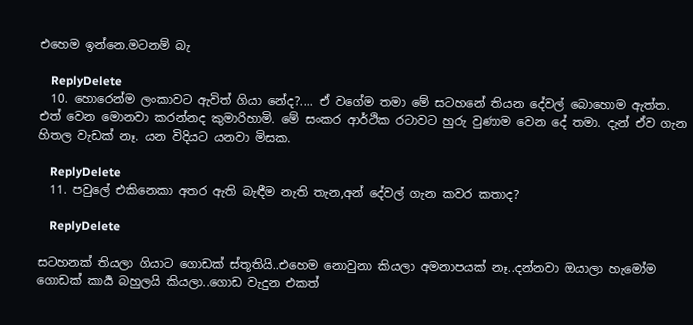එහෙම ඉන්නෙ.මටනම් බැ

    ReplyDelete
  10. හොරෙන්ම ලංකාවට ඇවිත් ගියා නේද?.... ඒ වගේම තමා මේ සටහනේ තියන දේවල් බොහොම ඇත්ත. එත් වෙන මොනවා කරන්නද කුමාරිහාමි. මේ සංකර ආර්ථික රටාවට හුරු වුණාම වෙන දේ තමා. දැන් ඒව ගැන හිතල වැඩක් නෑ. යන විදියට යනවා මිසක.

    ReplyDelete
  11. පවුලේ එකිනෙකා අතර ඇති බැඳීම නැති තැන,අන් දේවල් ගැන කවර කතාද?

    ReplyDelete

සටහනක් තියලා ගියාට ගොඩක් ස්තූතියි..එහෙම නොවුනා කියලා අමනාපයක් නෑ..දන්නවා ඔයාලා හැමෝම ගොඩක් කාර්‍ය බහුලයි කියලා..ගොඩ වැදුන එකත්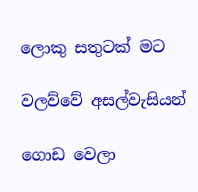ලොකු සතුටක් මට

වලව්වේ අසල්වැසියන්

ගොඩ වෙලා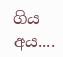ගිය අය....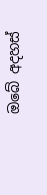ඔබේ අදහස්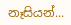නෑසියන්...